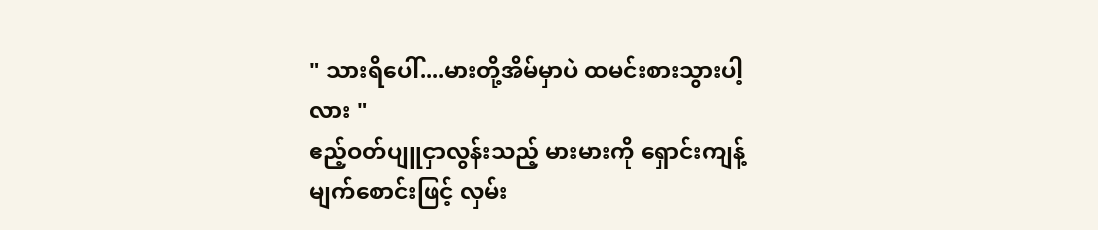" သားရိပေါ်....မားတို့အိမ်မှာပဲ ထမင်းစားသွားပါ့လား "
ဧည့်ဝတ်ပျူငှာလွန်းသည့် မားမားကို ရှောင်းကျန့် မျက်စောင်းဖြင့် လှမ်း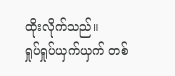ထိုးလိုက်သည်။
ရှုပ်ရှုပ်ယှက်ယှက် တစ်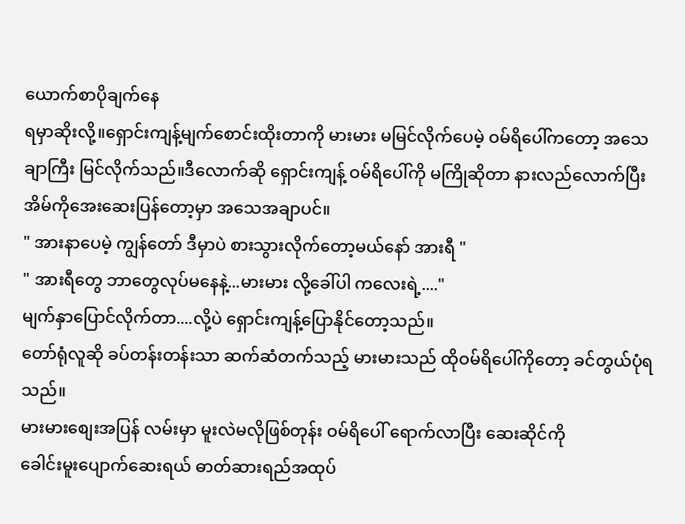ယောက်စာပိုချက်နေ
ရမှာဆိုးလို့။ရှောင်းကျန့်မျက်စောင်းထိုးတာကို မားမား မမြင်လိုက်ပေမဲ့ ဝမ်ရိပေါ်ကတော့ အသေချာကြီး မြင်လိုက်သည်။ဒီလောက်ဆို ရှောင်းကျန့် ဝမ်ရိပေါ်ကို မကြိုဆိုတာ နားလည်လောက်ပြီး အိမ်ကိုအေးဆေးပြန်တော့မှာ အသေအချာပင်။
" အားနာပေမဲ့ ကျွန်တော် ဒီမှာပဲ စားသွားလိုက်တော့မယ်နော် အားရီ "
" အားရီတွေ ဘာတွေလုပ်မနေနဲ့...မားမား လို့ခေါ်ပါ ကလေးရဲ့...."
မျက်နှာပြောင်လိုက်တာ....လို့ပဲ ရှောင်းကျန့်ပြောနိုင်တော့သည်။
တော်ရုံလူဆို ခပ်တန်းတန်းသာ ဆက်ဆံတက်သည့် မားမားသည် ထိုဝမ်ရိပေါ်ကိုတော့ ခင်တွယ်ပုံရသည်။
မားမားစျေးအပြန် လမ်းမှာ မူးလဲမလိုဖြစ်တုန်း ဝမ်ရိပေါ် ရောက်လာပြီး ဆေးဆိုင်ကို
ခေါင်းမူးပျောက်ဆေးရယ် ဓာတ်ဆားရည်အထုပ်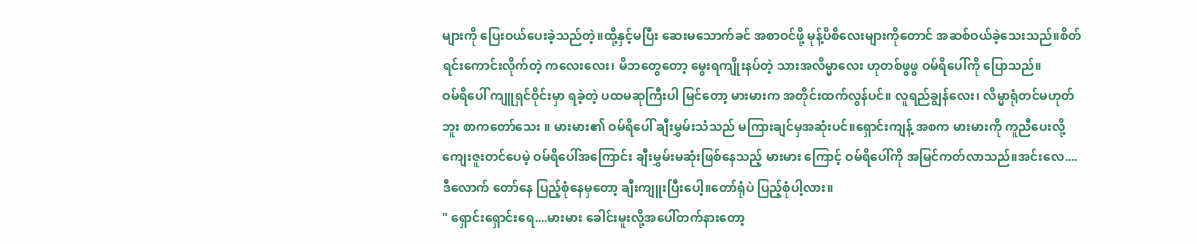များကို ပြေးဝယ်ပေးခဲ့သည်တဲ့။ထို့နှင့်မပြီး ဆေးမသောက်ခင် အစာဝင်ဖို့ မုန့်ပိစိလေးများကိုတောင် အဆစ်ဝယ်ခဲ့သေးသည်။စိတ်ရင်းကောင်းလိုက်တဲ့ ကလေးလေး၊ မိဘတွေတော့ မွေးရကျိုးနပ်တဲ့ သားအလိမ္မာလေး ဟုတစ်ဖွဖွ ဝမ်ရိပေါ်ကို ပြောသည်။
ဝမ်ရိပေါ် ကျူရှင်ဝိုင်းမှာ ရခဲ့တဲ့ ပထမဆုကြီးပါ မြင်တော့ မားမားက အတိုင်းထက်လွန်ပင်။ လူရည်ချွန်လေး၊ လိမ္မာရုံတင်မဟုတ်ဘူး စာကတော်သေး ။ မားမား၏ ဝမ်ရိပေါ် ချီးမွှမ်းသံသည် မကြားချင်မှအဆုံးပင်။ရှောင်းကျန့် အစက မားမားကို ကူညီပေးလို့ ကျေးဇူးတင်ပေမဲ့ ဝမ်ရိပေါ်အကြောင်း ချီးမွှမ်းမဆုံးဖြစ်နေသည့် မားမား ကြောင့် ဝမ်ရိပေါ်ကို အမြင်ကတ်လာသည်။အင်းလေ....ဒီလောက် တော်နေ ပြည့်စုံနေမှတော့ ချီးကျူးပြီးပေါ့။တော်ရုံပဲ ပြည့်စုံပါ့လား။
" ရှောင်းရှောင်းရေ....မားမား ခေါင်းမူးလို့အပေါ်တက်နားတော့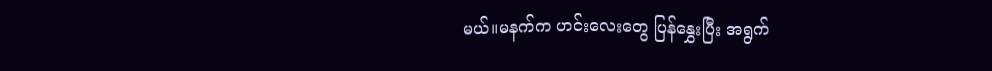မယ်။မနက်က ဟင်းလေးတွေ ပြန်နွှေးပြီး အရွက်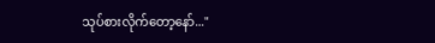သုပ်စားလိုက်တော့နော်..."